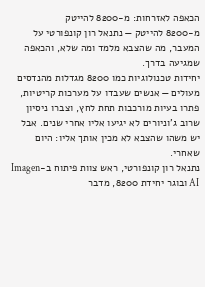הכאפה לאזרחות: מ-8200 להייטק
מ-8200 להייטק — נתנאל רון קונפורטי על המעבר, מה שהצבא מלמד ומה שלא, והכאפה שמגיעה בדרך.
יחידות טכנולוגיות כמו 8200 מגדלות מהנדסים מעולים — אנשים שעבדו על מערכות קריטיות, פתרו בעיות מורכבות תחת לחץ, וצברו ניסיון שרוב ג’וניורים לא יגיעו אליו אחרי שנים. אבל יש משהו שהצבא לא מכין אותך אליו: היום שאחרי.
נתנאל רון קונפורטי, ראש צוות פיתוח ב-Imagen AI ובוגר יחידת 8200, מדבר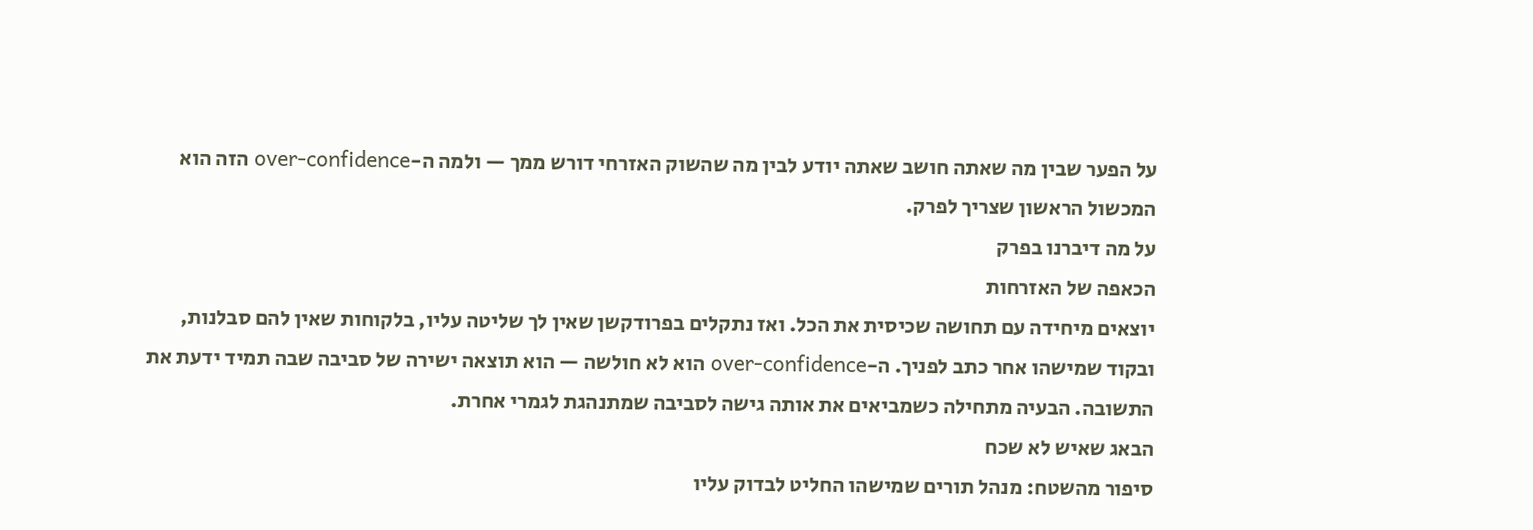על הפער שבין מה שאתה חושב שאתה יודע לבין מה שהשוק האזרחי דורש ממך — ולמה ה-over-confidence הזה הוא המכשול הראשון שצריך לפרק.
על מה דיברנו בפרק
הכאפה של האזרחות
יוצאים מיחידה עם תחושה שכיסית את הכל. ואז נתקלים בפרודקשן שאין לך שליטה עליו, בלקוחות שאין להם סבלנות, ובקוד שמישהו אחר כתב לפניך. ה-over-confidence הוא לא חולשה — הוא תוצאה ישירה של סביבה שבה תמיד ידעת את התשובה. הבעיה מתחילה כשמביאים את אותה גישה לסביבה שמתנהגת לגמרי אחרת.
הבאג שאיש לא שכח
סיפור מהשטח: מנהל תורים שמישהו החליט לבדוק עליו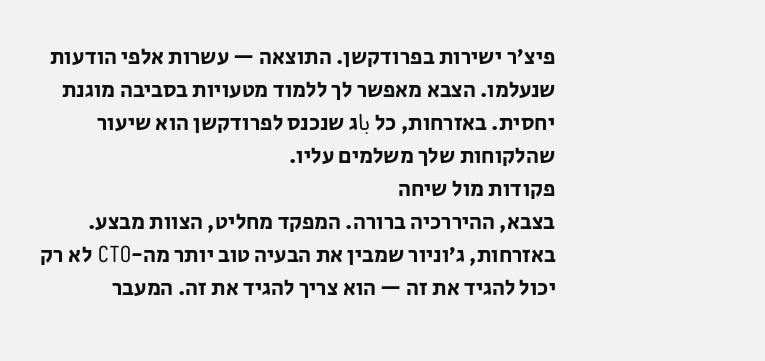פיצ’ר ישירות בפרודקשן. התוצאה — עשרות אלפי הודעות שנעלמו. הצבא מאפשר לך ללמוד מטעויות בסביבה מוגנת יחסית. באזרחות, כל باג שנכנס לפרודקשן הוא שיעור שהלקוחות שלך משלמים עליו.
פקודות מול שיחה
בצבא, ההיררכיה ברורה. המפקד מחליט, הצוות מבצע. באזרחות, ג’וניור שמבין את הבעיה טוב יותר מה-CTO לא רק יכול להגיד את זה — הוא צריך להגיד את זה. המעבר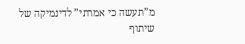מ”תעשה כי אמרתי” לדינמיקה של שיתוף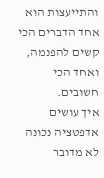והתייעצות הוא אחד הדברים הכי קשים להפנמה, ואחד הכי חשובים.
איך עושים אדפטציה נכונה
לא מדובר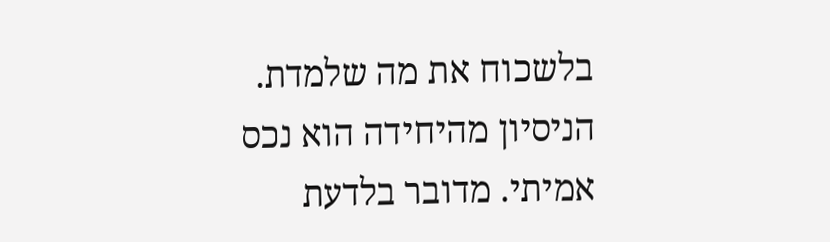בלשכוח את מה שלמדת. הניסיון מהיחידה הוא נכס אמיתי. מדובר בלדעת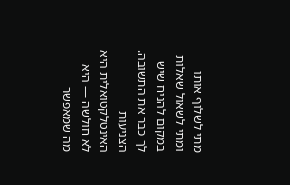מתי לשלוף אותו ומתי לשאול שאלות במקום להניח שיש לך כבר את התשובה. הצניעות האינטלקטואלית היא לא חולשה — היא מה שמאפשר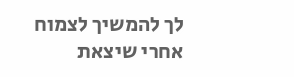לך להמשיך לצמוח אחרי שיצאת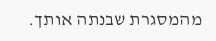מהמסגרת שבנתה אותך.